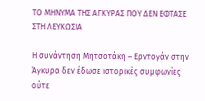ΤΟ ΜΗΝΥΜΑ ΤΗΣ ΑΓΚΥΡΑΣ ΠΟΥ ΔΕΝ ΕΦΤΑΣΕ ΣΤΗ ΛΕΥΚΩΣΙΑ

Η συνάντηση Μητσοτάκη – Ερντογάν στην Άγκυρα δεν έδωσε ιστορικές συμφωνίες ούτε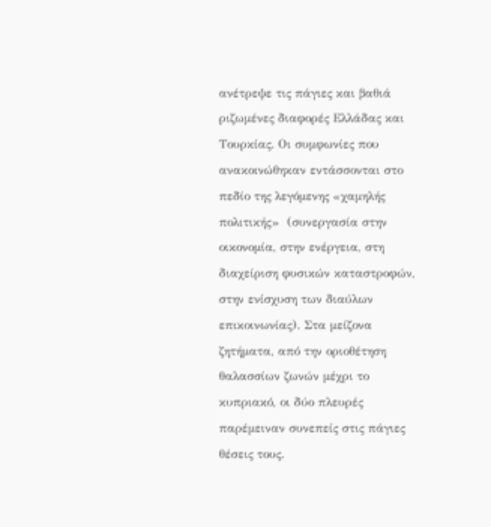ανέτρεψε τις πάγιες και βαθιά ριζωμένες διαφορές Ελλάδας και Τουρκίας. Οι συμφωνίες που ανακοινώθηκαν εντάσσονται στο πεδίο της λεγόμενης «χαμηλής πολιτικής»  (συνεργασία στην οικονομία, στην ενέργεια, στη διαχείριση φυσικών καταστροφών, στην ενίσχυση των διαύλων επικοινωνίας). Στα μείζονα ζητήματα, από την οριοθέτηση θαλασσίων ζωνών μέχρι το κυπριακό, οι δύο πλευρές παρέμειναν συνεπείς στις πάγιες θέσεις τους.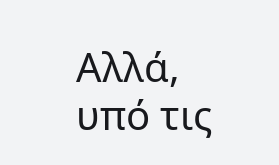Αλλά, υπό τις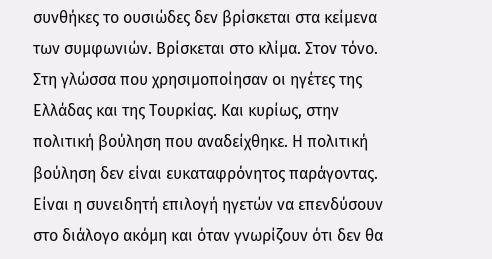συνθήκες το ουσιώδες δεν βρίσκεται στα κείμενα των συμφωνιών. Βρίσκεται στο κλίμα. Στον τόνο. Στη γλώσσα που χρησιμοποίησαν οι ηγέτες της  Ελλάδας και της Τουρκίας. Και κυρίως, στην πολιτική βούληση που αναδείχθηκε. Η πολιτική βούληση δεν είναι ευκαταφρόνητος παράγοντας. Είναι η συνειδητή επιλογή ηγετών να επενδύσουν στο διάλογο ακόμη και όταν γνωρίζουν ότι δεν θα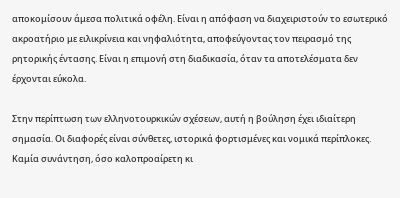αποκομίσουν άμεσα πολιτικά οφέλη. Είναι η απόφαση να διαχειριστούν το εσωτερικό ακροατήριο με ειλικρίνεια και νηφαλιότητα, αποφεύγοντας τον πειρασμό της ρητορικής έντασης. Είναι η επιμονή στη διαδικασία, όταν τα αποτελέσματα δεν έρχονται εύκολα.

Στην περίπτωση των ελληνοτουρκικών σχέσεων, αυτή η βούληση έχει ιδιαίτερη σημασία. Οι διαφορές είναι σύνθετες, ιστορικά φορτισμένες και νομικά περίπλοκες. Καμία συνάντηση, όσο καλοπροαίρετη κι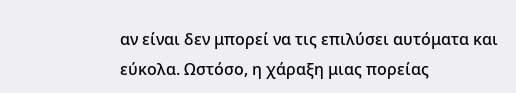αν είναι δεν μπορεί να τις επιλύσει αυτόματα και εύκολα. Ωστόσο, η χάραξη μιας πορείας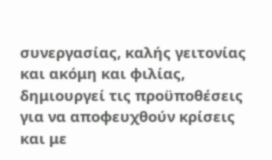συνεργασίας, καλής γειτονίας και ακόμη και φιλίας, δημιουργεί τις προϋποθέσεις για να αποφευχθούν κρίσεις και με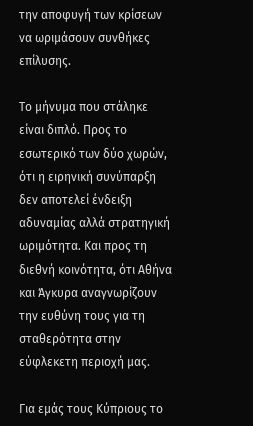την αποφυγή των κρίσεων να ωριμάσουν συνθήκες επίλυσης.

Το μήνυμα που στάληκε είναι διπλό. Προς το εσωτερικό των δύο χωρών, ότι η ειρηνική συνύπαρξη δεν αποτελεί ένδειξη αδυναμίας αλλά στρατηγική ωριμότητα. Και προς τη διεθνή κοινότητα, ότι Αθήνα και Άγκυρα αναγνωρίζουν την ευθύνη τους για τη σταθερότητα στην εύφλεκετη περιοχή μας.

Για εμάς τους Κύπριους το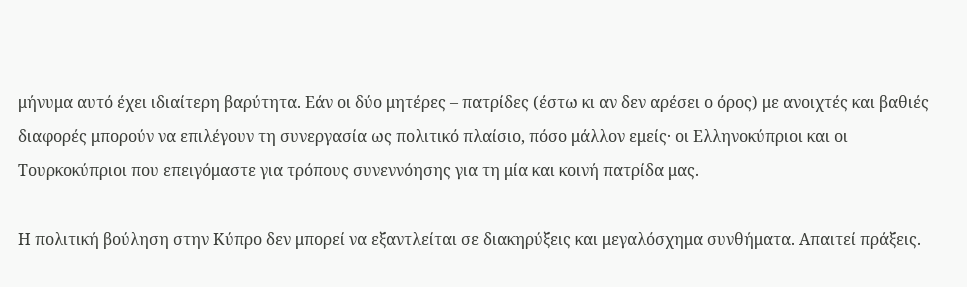μήνυμα αυτό έχει ιδιαίτερη βαρύτητα. Εάν οι δύο μητέρες – πατρίδες (έστω κι αν δεν αρέσει ο όρος) με ανοιχτές και βαθιές διαφορές μπορούν να επιλέγουν τη συνεργασία ως πολιτικό πλαίσιο, πόσο μάλλον εμείς· οι Ελληνοκύπριοι και οι Τουρκοκύπριοι που επειγόμαστε για τρόπους συνεννόησης για τη μία και κοινή πατρίδα μας.

Η πολιτική βούληση στην Κύπρο δεν μπορεί να εξαντλείται σε διακηρύξεις και μεγαλόσχημα συνθήματα. Απαιτεί πράξεις.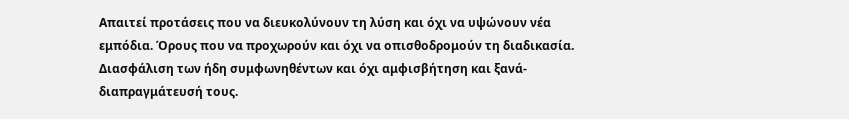Απαιτεί προτάσεις που να διευκολύνουν τη λύση και όχι να υψώνουν νέα εμπόδια. Όρους που να προχωρούν και όχι να οπισθοδρομούν τη διαδικασία. Διασφάλιση των ήδη συμφωνηθέντων και όχι αμφισβήτηση και ξανά-διαπραγμάτευσή τους.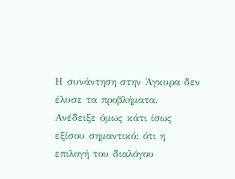Η συνάντηση στην Άγκυρα δεν έλυσε τα προβλήματα. Ανέδειξε όμως κάτι ίσως εξίσου σημαντικό: ότι η επιλογή του διαλόγου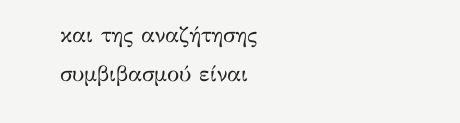και της αναζήτησης συμβιβασμού είναι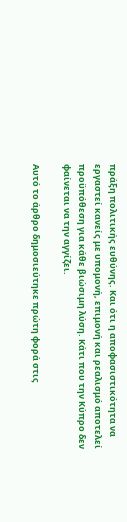πράξη πολιτικής ευθύνης. Και ότι η αποφασιστικότητα να εργαστεί κανείς με υπομονή, επιμονή και ρεαλισμό αποτελεί προϋπόθεση για κάθε βιώσιμη λύση. Κάτι που την Κύπρο δεν φαίνεται να την αγγίζει.

Αυτό το άρθρο δημοσιεύτηκε πρώτη φορά στις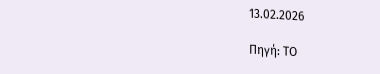13.02.2026

Πηγή: ΤΟ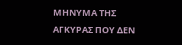ΜΗΝΥΜΑ ΤΗΣ ΑΓΚΥΡΑΣ ΠΟΥ ΔΕΝ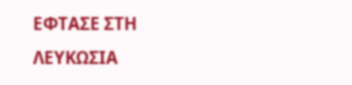ΕΦΤΑΣΕ ΣΤΗ ΛΕΥΚΩΣΙΑ